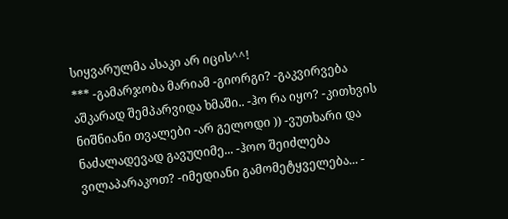სიყვარულმა ასაკი არ იცის^^!
*** -გამარჯობა მარიამ -გიორგი? -გაკვირვება აშკარად შემპარვიდა ხმაში.. -ჰო რა იყო? -კითხვის ნიშნიანი თვალები -არ გელოდი )) -ვუთხარი და ნაძალადევად გავუღიმე... -ჰოო შეიძლება ვილაპარაკოთ? -იმედიანი გამომეტყველება... -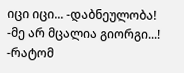იცი იცი... -დაბნეულობა! -მე არ მცალია გიორგი...! -რატომ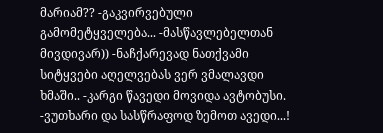მარიამ?? -გაკვირვებული გამომეტყველება... -მასწავლებელთან მივდივარ)) -ნაჩქარევად ნათქვამი სიტყვები აღელვებას ვერ ვმალავდი ხმაში.. -კარგი წავედი მოვიდა ავტობუსი. -ვუთხარი და სასწრაფოდ ზემოთ ავედი...!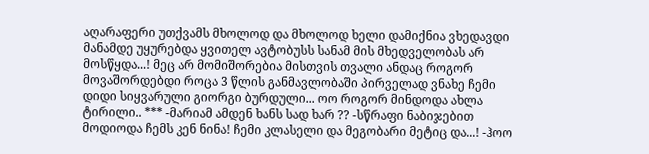აღარაფერი უთქვამს მხოლოდ და მხოლოდ ხელი დამიქნია ვხედავდი მანამდე უყურებდა ყვითელ ავტობუსს სანამ მის მხედველობას არ მოსწყდა...! მეც არ მომიშორებია მისთვის თვალი ანდაც როგორ მოვაშორდებდი როცა 3 წლის განმავლობაში პირველად ვნახე ჩემი დიდი სიყვარული გიორგი ბურდული... ოო როგორ მინდოდა ახლა ტირილი.. *** -მარიამ ამდენ ხანს სად ხარ ?? -სწრაფი ნაბიჯებით მოდიოდა ჩემს კენ ნინა! ჩემი კლასელი და მეგობარი მეტიც და...! -ჰოო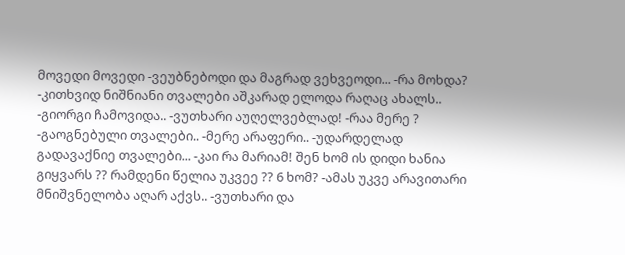მოვედი მოვედი -ვეუბნებოდი და მაგრად ვეხვეოდი... -რა მოხდა? -კითხვიდ ნიშნიანი თვალები აშკარად ელოდა რაღაც ახალს.. -გიორგი ჩამოვიდა.. -ვუთხარი აუღელვებლად! -რაა მერე ? -გაოგნებული თვალები.. -მერე არაფერი.. -უდარდელად გადავაქნიე თვალები... -კაი რა მარიამ! შენ ხომ ის დიდი ხანია გიყვარს ?? რამდენი წელია უკვეე ?? 6 ხომ? -ამას უკვე არავითარი მნიშვნელობა აღარ აქვს.. -ვუთხარი და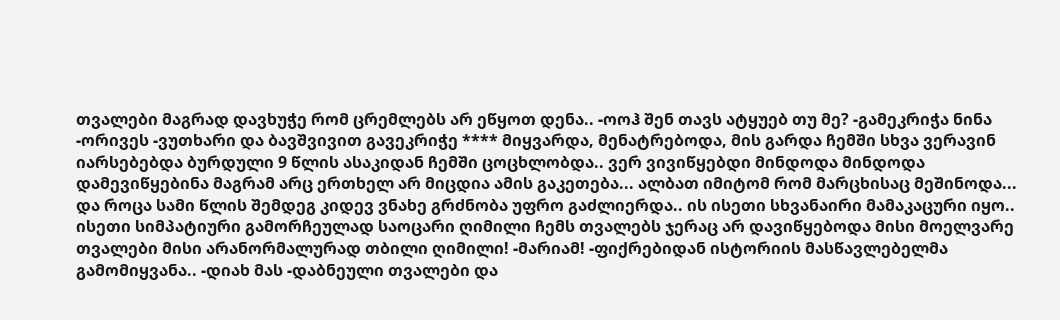თვალები მაგრად დავხუჭე რომ ცრემლებს არ ეწყოთ დენა.. -ოოჰ შენ თავს ატყუებ თუ მე? -გამეკრიჭა ნინა -ორივეს -ვუთხარი და ბავშვივით გავეკრიჭე **** მიყვარდა, მენატრებოდა, მის გარდა ჩემში სხვა ვერავინ იარსებებდა ბურდული 9 წლის ასაკიდან ჩემში ცოცხლობდა.. ვერ ვივიწყებდი მინდოდა მინდოდა დამევიწყებინა მაგრამ არც ერთხელ არ მიცდია ამის გაკეთება... ალბათ იმიტომ რომ მარცხისაც მეშინოდა... და როცა სამი წლის შემდეგ კიდევ ვნახე გრძნობა უფრო გაძლიერდა.. ის ისეთი სხვანაირი მამაკაცური იყო.. ისეთი სიმპატიური გამორჩეულად საოცარი ღიმილი ჩემს თვალებს ჯერაც არ დავიწყებოდა მისი მოელვარე თვალები მისი არანორმალურად თბილი ღიმილი! -მარიამ! -ფიქრებიდან ისტორიის მასწავლებელმა გამომიყვანა.. -დიახ მას -დაბნეული თვალები და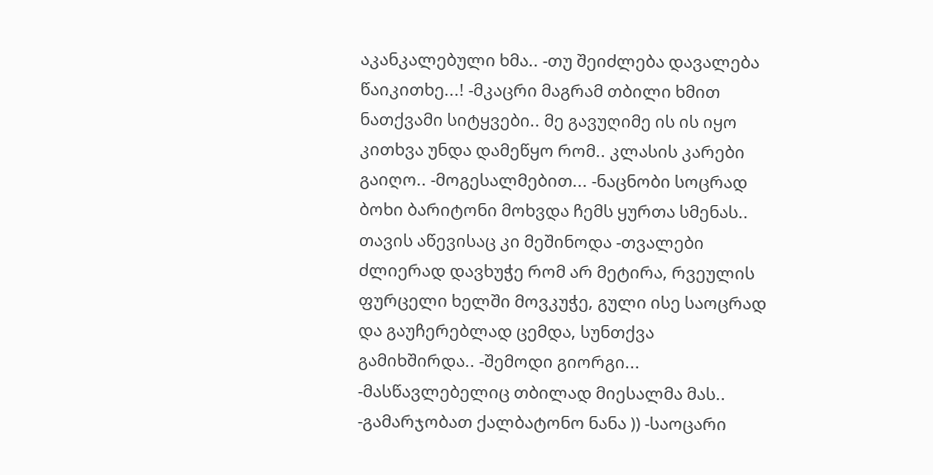აკანკალებული ხმა.. -თუ შეიძლება დავალება წაიკითხე...! -მკაცრი მაგრამ თბილი ხმით ნათქვამი სიტყვები.. მე გავუღიმე ის ის იყო კითხვა უნდა დამეწყო რომ.. კლასის კარები გაიღო.. -მოგესალმებით... -ნაცნობი სოცრად ბოხი ბარიტონი მოხვდა ჩემს ყურთა სმენას.. თავის აწევისაც კი მეშინოდა -თვალები ძლიერად დავხუჭე რომ არ მეტირა, რვეულის ფურცელი ხელში მოვკუჭე, გული ისე საოცრად და გაუჩერებლად ცემდა, სუნთქვა გამიხშირდა.. -შემოდი გიორგი... -მასწავლებელიც თბილად მიესალმა მას.. -გამარჯობათ ქალბატონო ნანა )) -საოცარი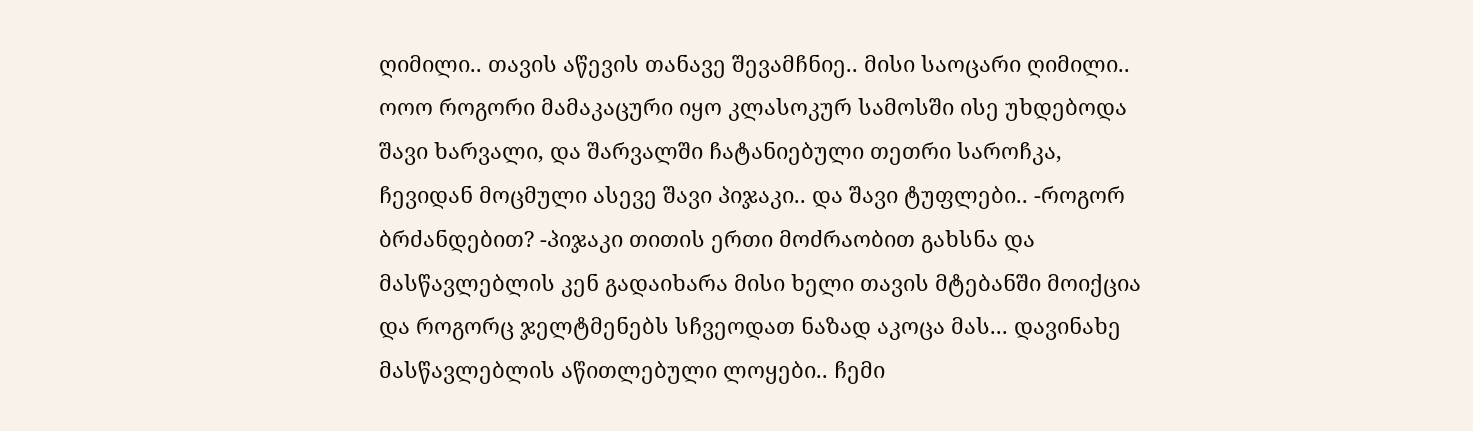ღიმილი.. თავის აწევის თანავე შევამჩნიე.. მისი საოცარი ღიმილი.. ოოო როგორი მამაკაცური იყო კლასოკურ სამოსში ისე უხდებოდა შავი ხარვალი, და შარვალში ჩატანიებული თეთრი საროჩკა, ჩევიდან მოცმული ასევე შავი პიჯაკი.. და შავი ტუფლები.. -როგორ ბრძანდებით? -პიჯაკი თითის ერთი მოძრაობით გახსნა და მასწავლებლის კენ გადაიხარა მისი ხელი თავის მტებანში მოიქცია და როგორც ჯელტმენებს სჩვეოდათ ნაზად აკოცა მას... დავინახე მასწავლებლის აწითლებული ლოყები.. ჩემი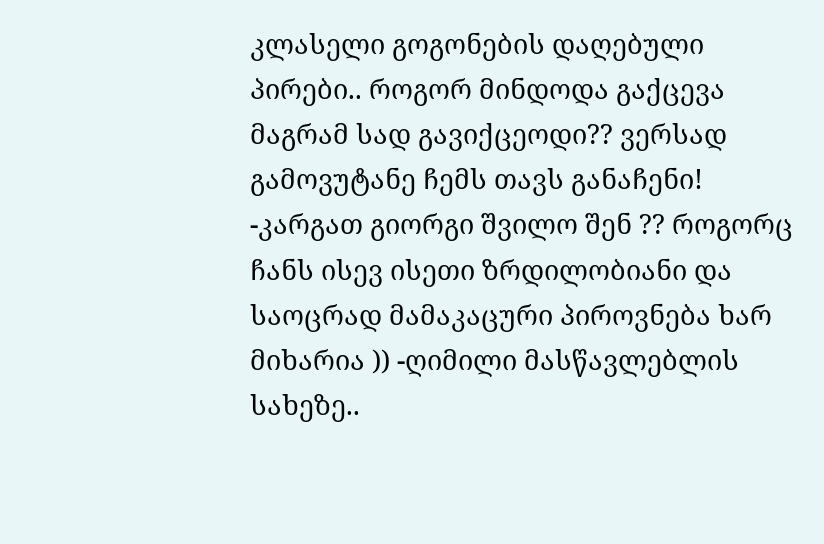კლასელი გოგონების დაღებული პირები.. როგორ მინდოდა გაქცევა მაგრამ სად გავიქცეოდი?? ვერსად გამოვუტანე ჩემს თავს განაჩენი! -კარგათ გიორგი შვილო შენ ?? როგორც ჩანს ისევ ისეთი ზრდილობიანი და საოცრად მამაკაცური პიროვნება ხარ მიხარია )) -ღიმილი მასწავლებლის სახეზე..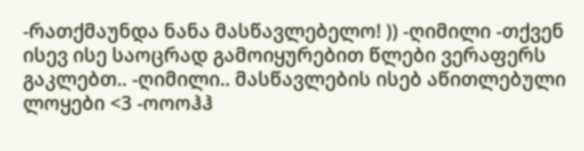-რათქმაუნდა ნანა მასწავლებელო! )) -ღიმილი -თქვენ ისევ ისე საოცრად გამოიყურებით წლები ვერაფერს გაკლებთ.. -ღიმილი.. მასწავლების ისებ აწითლებული ლოყები <3 -ოოოჰჰ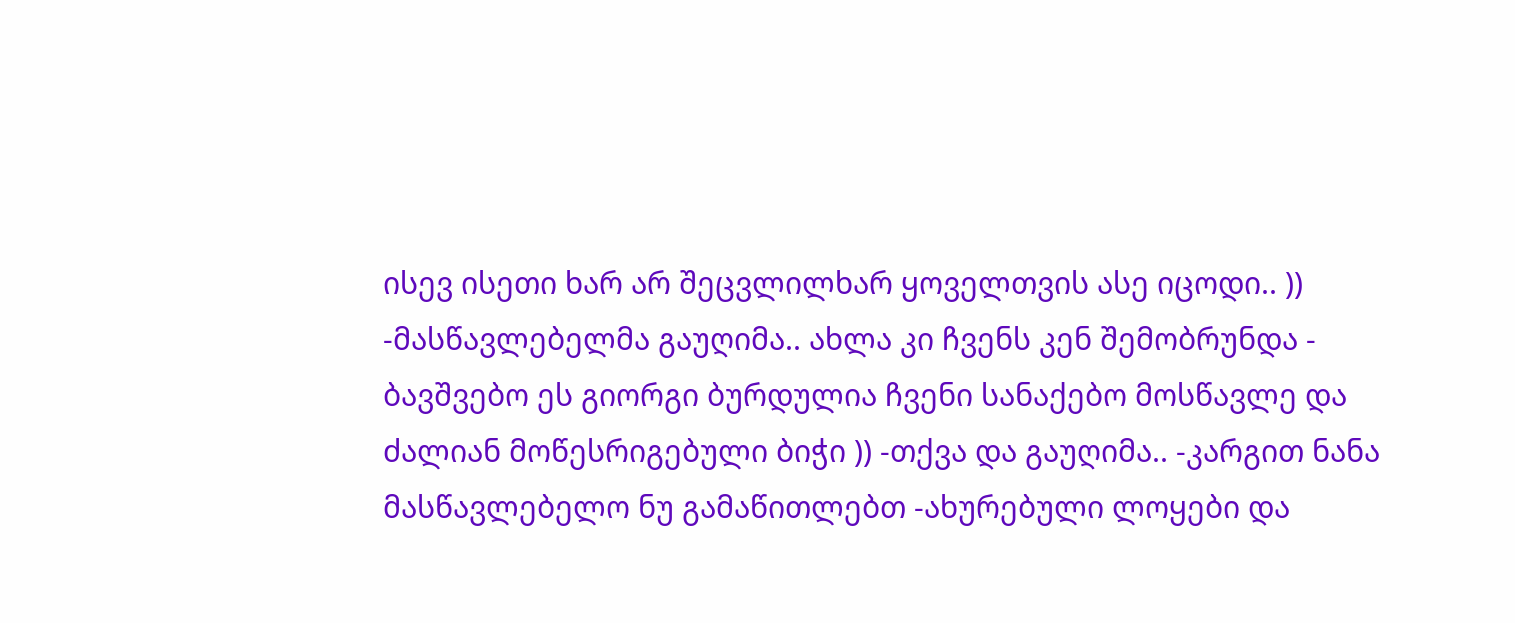ისევ ისეთი ხარ არ შეცვლილხარ ყოველთვის ასე იცოდი.. )) -მასწავლებელმა გაუღიმა.. ახლა კი ჩვენს კენ შემობრუნდა - ბავშვებო ეს გიორგი ბურდულია ჩვენი სანაქებო მოსწავლე და ძალიან მოწესრიგებული ბიჭი )) -თქვა და გაუღიმა.. -კარგით ნანა მასწავლებელო ნუ გამაწითლებთ -ახურებული ლოყები და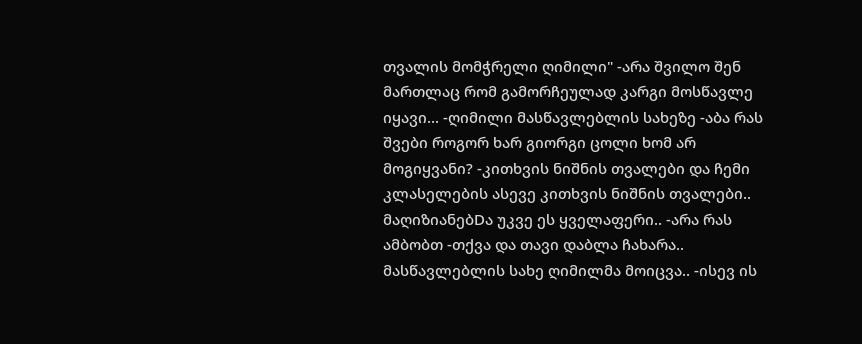თვალის მომჭრელი ღიმილი" -არა შვილო შენ მართლაც რომ გამორჩეულად კარგი მოსწავლე იყავი... -ღიმილი მასწავლებლის სახეზე -აბა რას შვები როგორ ხარ გიორგი ცოლი ხომ არ მოგიყვანი? -კითხვის ნიშნის თვალები და ჩემი კლასელების ასევე კითხვის ნიშნის თვალები.. მაღიზიანებDა უკვე ეს ყველაფერი.. -არა რას ამბობთ -თქვა და თავი დაბლა ჩახარა.. მასწავლებლის სახე ღიმილმა მოიცვა.. -ისევ ის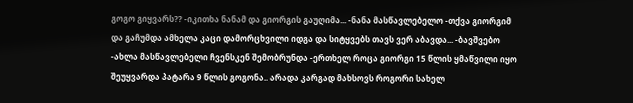გოგო გიყვარს?? -იკითხა ნანამ და გიორგის გაუღიმა... -ნანა მასწავლებელო -თქვა გიორგიმ და გაჩუმდა ამხელა კაცი დამორცხვილი იდგა და სიტყვებს თავს ვერ აბავდა... -ბავშვებო -ახლა მასწავლებელი ჩვენსკენ შემობრუნდა -ერთხელ როცა გიორგი 15 წლის ყმაწვილი იყო შეუყვარდა პატარა 9 წლის გოგონა.. არადა კარგად მახსოვს როგორი სახელ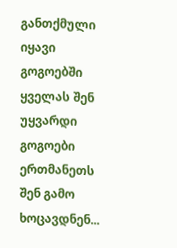განთქმული იყავი გოგოებში ყველას შენ უყვარდი გოგოები ერთმანეთს შენ გამო ხოცავდნენ...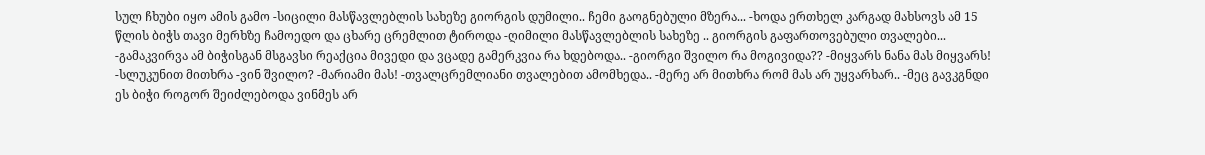სულ ჩხუბი იყო ამის გამო -სიცილი მასწავლებლის სახეზე გიორგის დუმილი.. ჩემი გაოგნებული მზერა... -ხოდა ერთხელ კარგად მახსოვს ამ 15 წლის ბიჭს თავი მერხზე ჩამოედო და ცხარე ცრემლით ტიროდა -ღიმილი მასწავლებლის სახეზე .. გიორგის გაფართოვებული თვალები... -გამაკვირვა ამ ბიჭისგან მსგავსი რეაქცია მივედი და ვცადე გამერკვია რა ხდებოდა.. -გიორგი შვილო რა მოგივიდა?? -მიყვარს ნანა მას მიყვარს! -სლუკუნით მითხრა -ვინ შვილო? -მარიამი მას! -თვალცრემლიანი თვალებით ამომხედა.. -მერე არ მითხრა რომ მას არ უყვარხარ.. -მეც გავკგნდი ეს ბიჭი როგორ შეიძლებოდა ვინმეს არ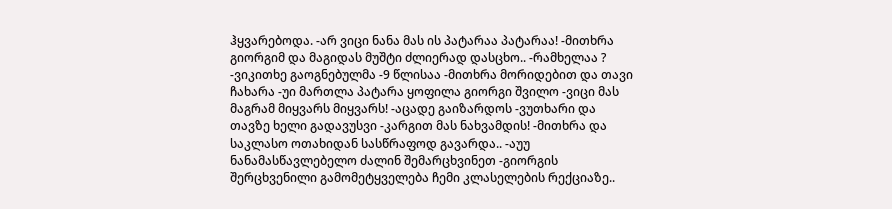ჰყვარებოდა. -არ ვიცი ნანა მას ის პატარაა პატარაა! -მითხრა გიორგიმ და მაგიდას მუშტი ძლიერად დასცხო.. -რამხელაა ? -ვიკითხე გაოგნებულმა -9 წლისაა -მითხრა მორიდებით და თავი ჩახარა -უი მართლა პატარა ყოფილა გიორგი შვილო -ვიცი მას მაგრამ მიყვარს მიყვარს! -აცადე გაიზარდოს -ვუთხარი და თავზე ხელი გადავუსვი -კარგით მას ნახვამდის! -მითხრა და საკლასო ოთახიდან სასწრაფოდ გავარდა.. -აუუ ნანამასწავლებელო ძალინ შემარცხვინეთ -გიორგის შერცხვენილი გამომეტყველება ჩემი კლასელების რექციაზე..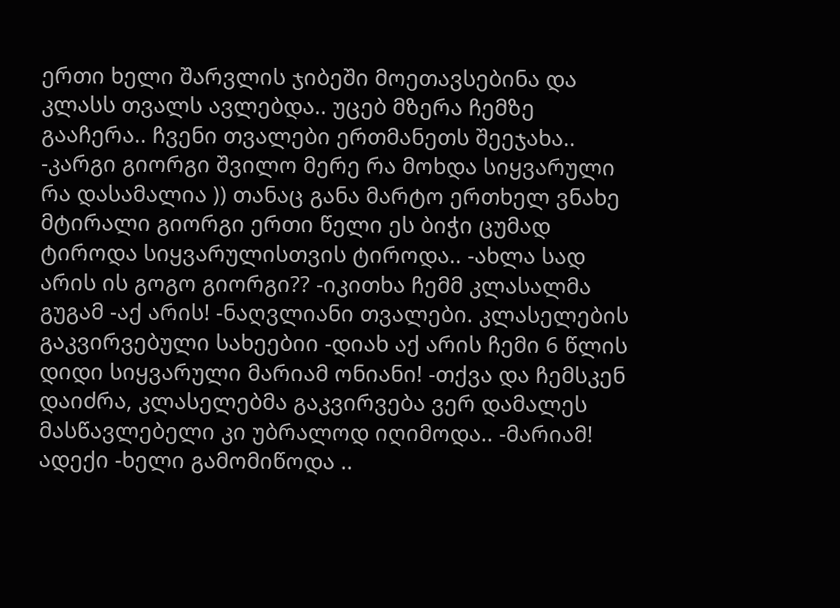ერთი ხელი შარვლის ჯიბეში მოეთავსებინა და კლასს თვალს ავლებდა.. უცებ მზერა ჩემზე გააჩერა.. ჩვენი თვალები ერთმანეთს შეეჯახა.. -კარგი გიორგი შვილო მერე რა მოხდა სიყვარული რა დასამალია )) თანაც განა მარტო ერთხელ ვნახე მტირალი გიორგი ერთი წელი ეს ბიჭი ცუმად ტიროდა სიყვარულისთვის ტიროდა.. -ახლა სად არის ის გოგო გიორგი?? -იკითხა ჩემმ კლასალმა გუგამ -აქ არის! -ნაღვლიანი თვალები. კლასელების გაკვირვებული სახეებიი -დიახ აქ არის ჩემი 6 წლის დიდი სიყვარული მარიამ ონიანი! -თქვა და ჩემსკენ დაიძრა, კლასელებმა გაკვირვება ვერ დამალეს მასწავლებელი კი უბრალოდ იღიმოდა.. -მარიამ! ადექი -ხელი გამომიწოდა ..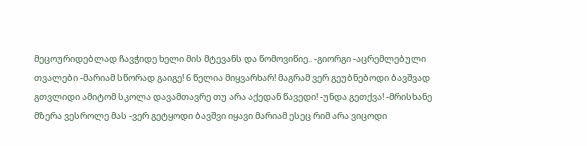მეცოურიდებლად ჩავჭიდე ხელი მის მტევანს და წომოვიწიე.. -გიორგი -აცრემლებული თვალები -მარიამ სწორად გაიგე! 6 წელია მიყვარხარ! მაგრამ ვერ გეუბნებოდი ბავშვად გთვლიდი ამიტომ სკოლა დავამთავრე თუ არა აქედან წავედი! -უნდა გეთქვა! -მრისხანე მზერა ვესროლე მას -ვერ გეტყოდი ბავშვი იყავი მარიამ ესეც რიმ არა ვიცოდი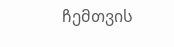ჩემთვის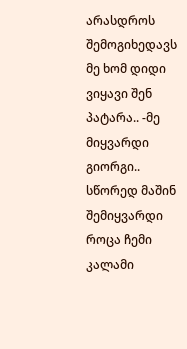არასდროს შემოგიხედავს მე ხომ დიდი ვიყავი შენ პატარა.. -მე მიყვარდი გიორგი.. სწორედ მაშინ შემიყვარდი როცა ჩემი კალამი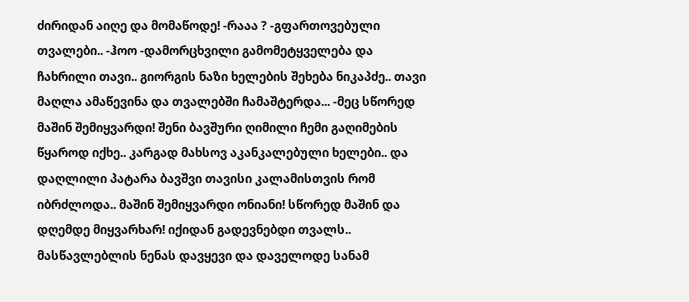ძირიდან აიღე და მომაწოდე! -რააა ? -გფართოვებული თვალები.. -ჰოო -დამორცხვილი გამომეტყველება და ჩახრილი თავი.. გიორგის ნაზი ხელების შეხება ნიკაპძე.. თავი მაღლა ამაწევინა და თვალებში ჩამაშტერდა... -მეც სწორედ მაშინ შემიყვარდი! შენი ბავშური ღიმილი ჩემი გაღიმების წყაროდ იქხე.. კარგად მახსოვ აკანკალებული ხელები.. და დაღლილი პატარა ბავშვი თავისი კალამისთვის რომ იბრძლოდა.. მაშინ შემიყვარდი ონიანი! სწორედ მაშინ და დღემდე მიყვარხარ! იქიდან გადევნებდი თვალს.. მასწავლებლის ნენას დავყევი და დაველოდე სანამ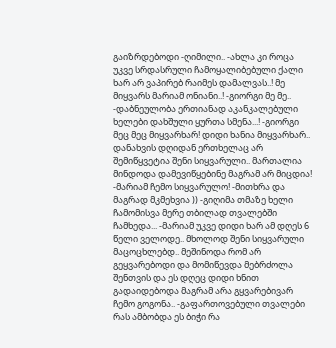გაიზრდებოდი -ღიმილი.. -ახლა კი როცა უკვე სრდასრული ჩამოყალიბებული ქალი ხარ არ ვაპირებ რაიმეს დამალვას..! მე მიყვარს მარიამ ონიანი..! -გიორგი მე მე.. -დაბნეულობა ერთიანად აკანკალებული ხელები დახშული ყურთა სმენა...! -გიორგი მეც მეც მიყვარხარ! დიდი ხანია მიყვარხარ.. დანახვის დღიდან ერთხელაც არ შემიწყვეტია შენი სიყვარული.. მართალია მინდოდა დამევიწყებინე მაგრამ არ მიცდია! -მარიამ ჩემო სიყვარულო! -მითხრა და მაგრად მკმეხვია )) -გიღიმა თმაზე ხელი ჩამომისვა მერე თბილად თვალებში ჩამხედა... -მარიამ უკვე დიდი ხარ ამ დღეს 6 წელი ველოდე.. მხოლოდ შენი სიყვარული მაცოცხლებდ.. მეშინოდა რომ არ გეყვარებოდი და მომიწევდა მებრძოლა შენთვის და ეს დღეც დიდი ხნით გადაიდებოდა მაგრამ არა გყვარებივარ ჩემო გოგონა.. -გაფართოვებული თვალები რას ამბობდა ეს ბიჭი რა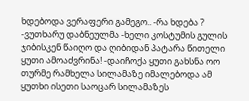ხდებოდა ვერაფერი გამეგო.. -რა ხდება ? -ვუთხარუ დაბნეულმა -ხელი კოსტუმის გულის ჯიბისკენ წაიღო და ღიბიდან პატარა წითელი ყუთი ამოაძვრინა! -დაიჩოქა ყუთი გახსნა ოო თურმე რამხელა სილამაზე იმალებოდა ამ ყუთხი ისეთი საოცარ სილამაზეს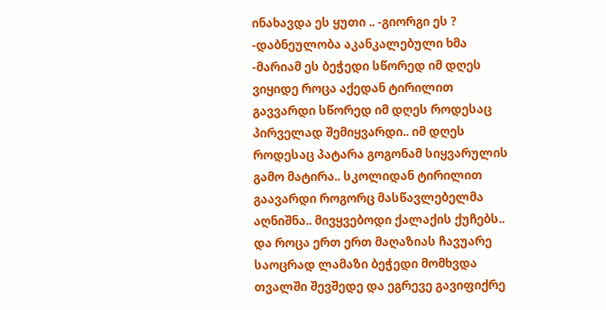ინახავდა ეს ყუთი .. -გიორგი ეს ? -დაბნეულობა აკანკალებული ხმა -მარიამ ეს ბეჭედი სწორედ იმ დღეს ვიყიდე როცა აქედან ტირილით გავვარდი სწორედ იმ დღეს როდესაც პირველად შემიყვარდი.. იმ დღეს როდესაც პატარა გოგონამ სიყვარულის გამო მატირა.. სკოლიდან ტირილით გაავარდი როგორც მასწავლებელმა აღნიშნა.. მივყვებოდი ქალაქის ქუჩებს.. და როცა ერთ ერთ მაღაზიას ჩავუარე საოცრად ლამაზი ბეჭედი მომხვდა თვალში შევშედე და ეგრევე გავიფიქრე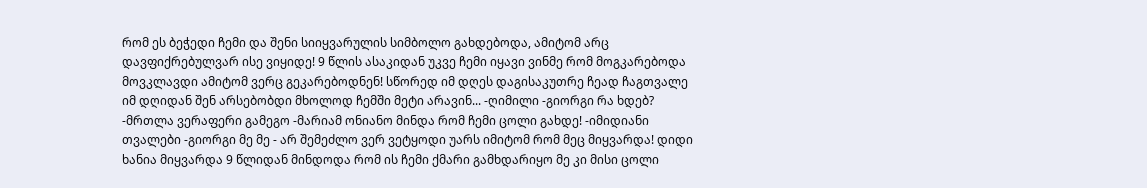რომ ეს ბეჭედი ჩემი და შენი სიიყვარულის სიმბოლო გახდებოდა, ამიტომ არც დავფიქრებულვარ ისე ვიყიდე! 9 წლის ასაკიდან უკვე ჩემი იყავი ვინმე რომ მოგკარებოდა მოვკლავდი ამიტომ ვერც გეკარებოდნენ! სწორედ იმ დღეს დაგისაკუთრე ჩეად ჩაგთვალე იმ დღიდან შენ არსებობდი მხოლოდ ჩემში მეტი არავინ... -ღიმილი -გიორგი რა ხდებ? -მრთლა ვერაფერი გამეგო -მარიამ ონიანო მინდა რომ ჩემი ცოლი გახდე! -იმიდიანი თვალები -გიორგი მე მე - არ შემეძლო ვერ ვეტყოდი უარს იმიტომ რომ მეც მიყვარდა! დიდი ხანია მიყვარდა 9 წლიდან მინდოდა რომ ის ჩემი ქმარი გამხდარიყო მე კი მისი ცოლი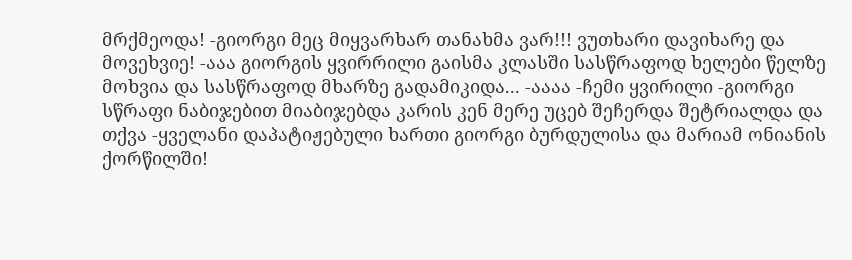მრქმეოდა! -გიორგი მეც მიყვარხარ თანახმა ვარ!!! ვუთხარი დავიხარე და მოვეხვიე! -ააა გიორგის ყვირრილი გაისმა კლასში სასწრაფოდ ხელები წელზე მოხვია და სასწრაფოდ მხარზე გადამიკიდა... -აააა -ჩემი ყვირილი -გიორგი სწრაფი ნაბიჯებით მიაბიჯებდა კარის კენ მერე უცებ შეჩერდა შეტრიალდა და თქვა -ყველანი დაპატიჟებული ხართი გიორგი ბურდულისა და მარიამ ონიანის ქორწილში!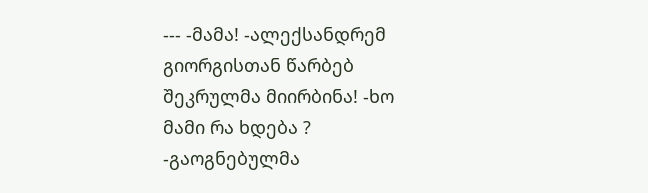--- -მამა! -ალექსანდრემ გიორგისთან წარბებ შეკრულმა მიირბინა! -ხო მამი რა ხდება ? -გაოგნებულმა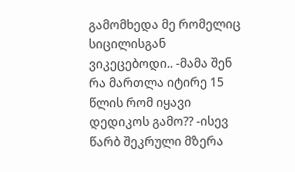გამომხედა მე რომელიც სიცილისგან ვიკეცებოდი.. -მამა შენ რა მართლა იტირე 15 წლის რომ იყავი დედიკოს გამო?? -ისევ წარბ შეკრული მზერა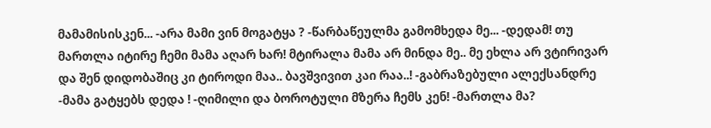მამამისისკენ... -არა მამი ვინ მოგატყა ? -წარბაწეულმა გამომხედა მე... -დედამ! თუ მართლა იტირე ჩემი მამა აღარ ხარ! მტირალა მამა არ მინდა მე.. მე ეხლა არ ვტირივარ და შენ დიდობაშიც კი ტიროდი მაა.. ბავშვივით კაი რაა..! -გაბრაზებული ალექსანდრე -მამა გატყებს დედა ! -ღიმილი და ბოროტული მზერა ჩემს კენ! -მართლა მა?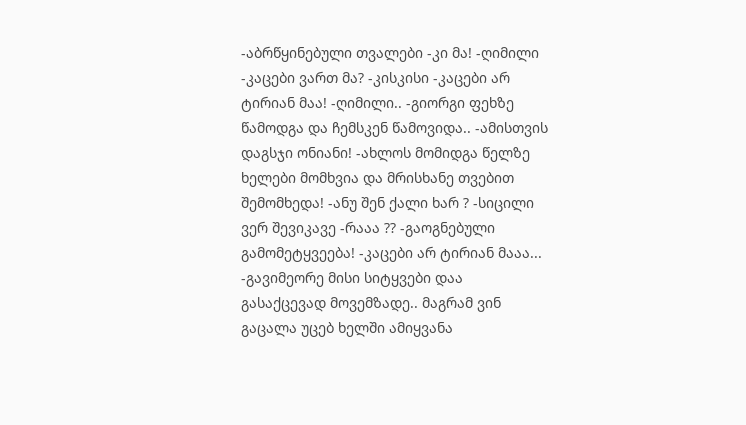-აბრწყინებული თვალები -კი მა! -ღიმილი -კაცები ვართ მა? -კისკისი -კაცები არ ტირიან მაა! -ღიმილი.. -გიორგი ფეხზე წამოდგა და ჩემსკენ წამოვიდა.. -ამისთვის დაგსჯი ონიანი! -ახლოს მომიდგა წელზე ხელები მომხვია და მრისხანე თვებით შემომხედა! -ანუ შენ ქალი ხარ ? -სიცილი ვერ შევიკავე -რააა ?? -გაოგნებული გამომეტყვეება! -კაცები არ ტირიან მააა... -გავიმეორე მისი სიტყვები დაა გასაქცევად მოვემზადე.. მაგრამ ვინ გაცალა უცებ ხელში ამიყვანა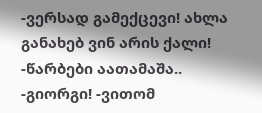-ვერსად გამექცევი! ახლა განახებ ვინ არის ქალი! -წარბები აათამაშა.. -გიორგი! -ვითომ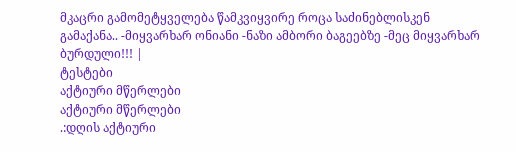მკაცრი გამომეტყველება წამკვიყვირე როცა საძინებლისკენ გამაქანა.. -მიყვარხარ ონიანი -ნაზი ამბორი ბაგეებზე -მეც მიყვარხარ ბურდული!!! |
ტესტები
აქტიური მწერლები
აქტიური მწერლები
.:დღის აქტიური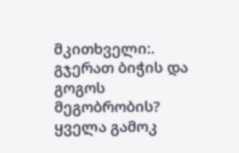მკითხველი:.
გჯერათ ბიჭის და გოგოს მეგობრობის?
ყველა გამოკ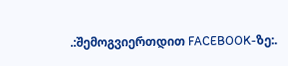.:შემოგვიერთდით FACEBOOK-ზე:.